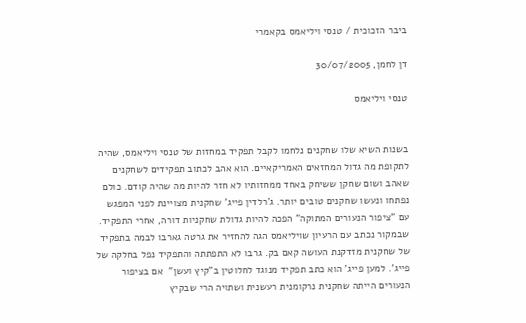ביבר הזכוכית / טנסי ויליאמס בקאמרי

דן לחמן, 30/07/2005

טנסי ויליאמס


בשנות השיא שלו שחקנים נלחמו לקבל תפקיד במחזות של טנסי ויליאמס, שהיה לתקופת מה גדול המחזאים האמריקאיים. הוא אהב לכתוב תפקידים לשחקנים שאהב ושום שחקן ששיחק באחד ממחזותיו לא חזר להיות מה שהיה קודם. כולם נפתחו ונעשו שחקנים טובים יותר. ג'רלדין פייג' שחקנית מצויינת לפני המפגש עם "ציפור הנעורים המתוקה" הפכה להיות גדולת שחקניות דורה, אחרי התפקיד. שבמקור נכתב עם הרעיון שויליאמס הגה להחזיר את גרטה גארבו לבמה בתפקיד של שחקנית מזדקנת העושה קאם בק. גרבו לא התפתתה והתפקיד נפל בחלקה של פייג'. למען פייג' הוא כתב תפקיד מנוגד לחלוטין ב"קיץ ועשן"  אם בציפור הנעורים הייתה שחקנית נרקומנית רעשנית ושתויה הרי שבקיץ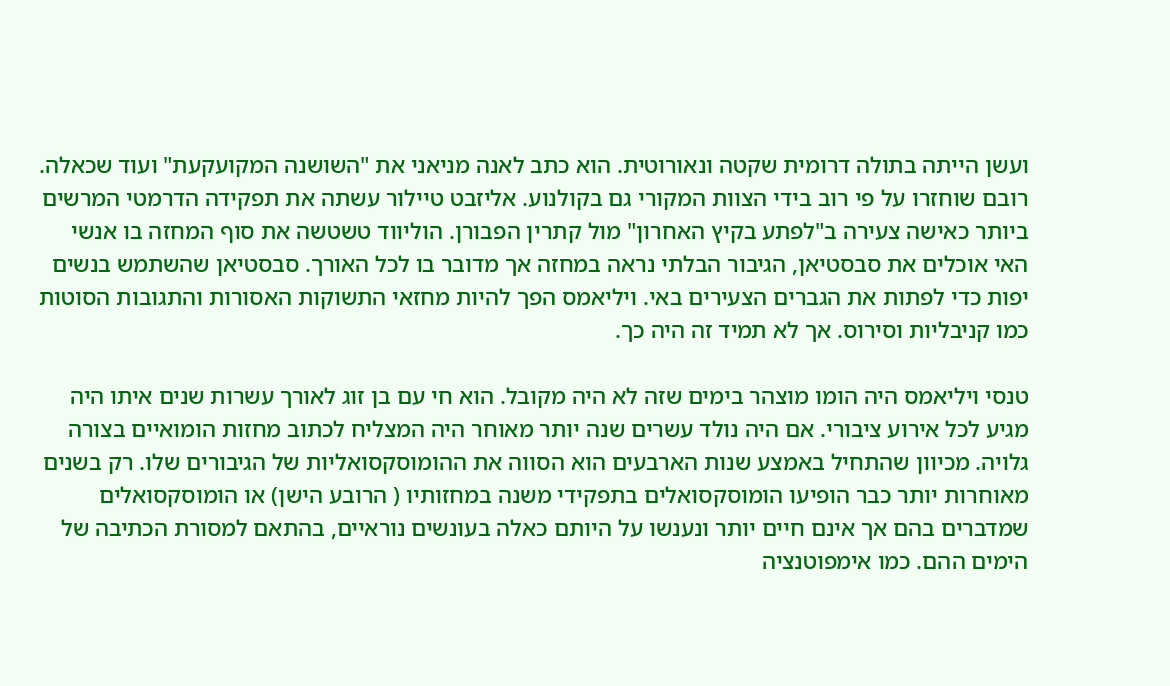ועשן הייתה בתולה דרומית שקטה ונאורוטית. הוא כתב לאנה מניאני את "השושנה המקועקעת" ועוד שכאלה. רובם שוחזרו על פי רוב בידי הצוות המקורי גם בקולנוע. אליזבט טיילור עשתה את תפקידה הדרמטי המרשים ביותר כאישה צעירה ב"לפתע בקיץ האחרון" מול קתרין הפבורן. הוליווד טשטשה את סוף המחזה בו אנשי האי אוכלים את סבסטיאן, הגיבור הבלתי נראה במחזה אך מדובר בו לכל האורך. סבסטיאן שהשתמש בנשים יפות כדי לפתות את הגברים הצעירים באי. ויליאמס הפך להיות מחזאי התשוקות האסורות והתגובות הסוטות כמו קניבליות וסירוס. אך לא תמיד זה היה כך.

טנסי ויליאמס היה הומו מוצהר בימים שזה לא היה מקובל. הוא חי עם בן זוג לאורך עשרות שנים איתו היה מגיע לכל אירוע ציבורי. אם היה נולד עשרים שנה יותר מאוחר היה המצליח לכתוב מחזות הומואיים בצורה גלויה. מכיוון שהתחיל באמצע שנות הארבעים הוא הסווה את ההומוסקסואליות של הגיבורים שלו. רק בשנים מאוחרות יותר כבר הופיעו הומוסקסואלים בתפקידי משנה במחזותיו ( הרובע הישן) או הומוסקסואלים שמדברים בהם אך אינם חיים יותר ונענשו על היותם כאלה בעונשים נוראיים, בהתאם למסורת הכתיבה של הימים ההם. כמו אימפוטנציה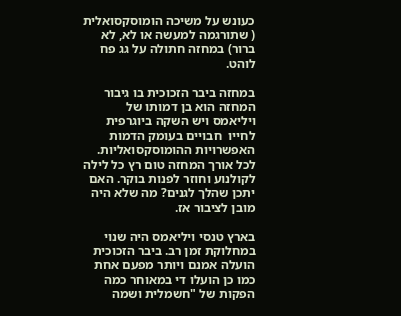כעונש על משיכה הומוסקסואלית ( שתורגמה למעשה או לא, לא ברור) במחזה חתולה על גג פח לוהט.

במחזה ביבר הזכוכית בו גיבור המחזה הוא בן דמותו של ויליאמס ויש השקה ביוגרפית לחייו  חבויים בעומק הדמות האפשרויות ההומוסקסואליות. לכל אורך המחזה טום רץ כל לילה לקולנוע וחוזר לפנות בוקר. האם יתכן שהלך לגנים? מה שלא היה מובן לציבור אז.

בארץ טנסי ויליאמס היה שנוי במחלוקת זמן רב. ביבר הזכוכית הועלה אמנם ויותר מפעם אחת כמו כן הועלו די במאוחר כמה הפקות של "חשמלית ושמה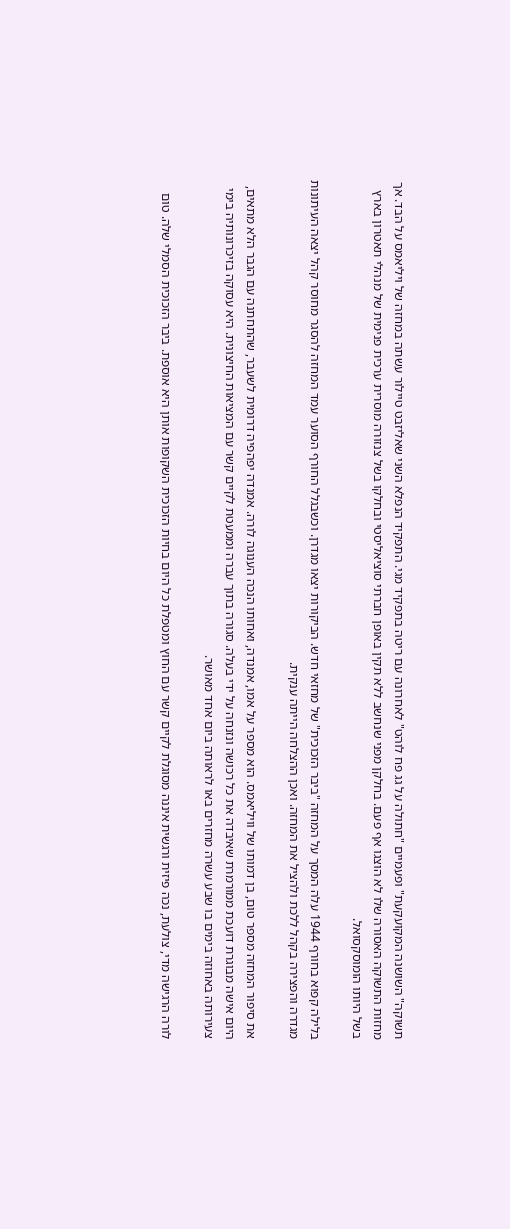תשוקה" השושנה המקועקעת" ופעמיים "חתולה על גג פח לוהט" לאחרונה עם ריטה בתפקיד מגי. התפקיד הנפלא השני שאליזבט טיילור עשתה במחזה של ויליאמס על הבד. אך מחזות התשוקה האסורה שלו לא הוצגו אף פעם. בחלקן מפני שנחשב ללא תקין באופן חברתי סוציאליסטי ובחלקו בשל צנזורה מוסרית ערכית פנימית של מנהלי תאטרון בארץ בשל היותו הומוסקסואל.

בלילה קפוא בחורף 1944 עלה המסך על המחזה "ביבר הזכוכית" של מחזאי חדש. הביקורות יצאו מגדרן. וכשבגלל החורף הסוער עמד המחזה להסגר מחוסר קהל יצאה העיתונות מגדרה והפצירה בקהל ללכת ולהציל את המחזה. ואכן ההצלחה הייתה ענקית.

את סיפור המחזה מספר טום, בן דמותו של וויליאמס. הוא מספר על אמו, אמנדה, ואחותו הנכה הענוגה לורה. אמנדה יפהפיה דרומית לשעבר, שהתחתנה עם הגבר הלא מתאים, היום אישה מבוגרת דועכת ממורמרת שאיבדה את כל רכושה ונזנחה על ידי בעלה. סגורה בתוך עברה וממעטת לקיים קשר עם המציאות החיצונית. היא עסוקה בזיכרונותיה בימי צעירותה באחוזה בימים בו שבע עשרה מחזרים באו לראותה ביום אחד מאושר.

לורה הרגישה מדי, צולעת, נכה פיזית ורגשית איננה מסוגלת לקיים קשר עם החוץ ומטפלת כל היום בחיות הזכוכית השקופות אותן היא אוספת. ביבר הזכוכית הסמלי שלה. טום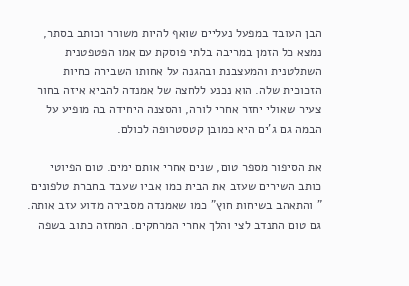הבן העובד במפעל נעליים שואף להיות משורר וכותב בסתר, נמצא כל הזמן במריבה בלתי פוסקת עם אמו הפטפטנית השתלטנית והמעצבנת ובהגנה על אחותו השבירה כחיות הזכוכית שלה. הוא נכנע ללחצה של אמנדה להביא איזה בחור צעיר שאולי יחזר אחרי לורה, והסצנה היחידה בה מופיע על הבמה גם ג'ים היא כמובן קטסטרופה לכולם.

את הסיפור מספר טום, שנים אחרי אותם ימים. טום הפיוטי כותב השירים שעזב את הבית כמו אביו שעבד בחברת טלפונים " והתאהב בשיחות חוץ" כמו שאמנדה מסבירה מדוע עזב אותה. גם טום התנדב לצי והלך אחרי המרחקים. המחזה כתוב בשפה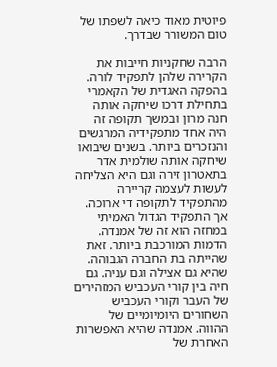פיוטית מאוד כיאה לשפתו של טום המשורר שבדרך.

הרבה שחקניות חייבות את הקרירה שלהן לתפקיד לורה. בהפקה האגדית של הקאמרי בתחילת דרכו שיחקה אותה חנה מרון ובמשך תקופה זה היה אחד מתפקידיה המרגשים והנזכרים ביותר. בשנים שיבואו שיחקה אותה שולמית אדר בתאטרון זירה וגם היא הצליחה לעשות לעצמה קריירה מהתפקיד לתקופה די ארוכה. אך התפקיד הגדול האמיתי במחזה הוא זה של אמנדה. הדמות המורכבת ביותר. זאת שהייתה בת החברה הגבוהה. שהיא גם אצילה וגם עניה. גם חיה בין קורי העכביש המזהירים של העבר וקורי העכביש השחורים היומיומיים של ההווה. אמנדה שהיא האפשרות האחרת של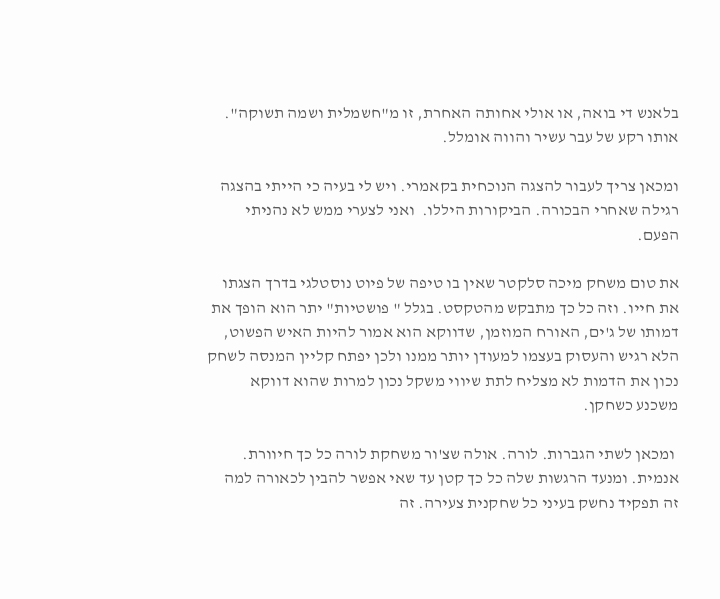בלאנש די בואה, או אולי אחותה האחרת, זו מ"חשמלית ושמה תשוקה". אותו רקע של עבר עשיר והווה אומלל.

ומכאן צריך לעבור להצגה הנוכחית בקאמרי. ויש לי בעיה כי הייתי בהצגה רגילה שאחרי הבכורה. הביקורות היללו.  ואני לצערי ממש לא נהניתי הפעם.

את טום משחק מיכה סלקטר שאין בו טיפה של פיוט נוסטלגי בדרך הצגתו את חייו. וזה כל כך מתבקש מהטקסט. בגלל " פושטיות" יתר הוא הופך את דמותו של ג'ים, האורח המוזמן, שדווקא הוא אמור להיות האיש הפשוט, הלא רגיש והעסוק בעצמו למעודן יותר ממנו ולכן יפתח קליין המנסה לשחק נכון את הדמות לא מצליח לתת שיווי משקל נכון למרות שהוא דווקא משכנע כשחקן.

 ומכאן לשתי הגברות. לורה. אולה שצ'ור משחקת לורה כל כך חיוורת. אנמית. ומנעד הרגשות שלה כל כך קטן עד שאי אפשר להבין לכאורה למה זה תפקיד נחשק בעיני כל שחקנית צעירה. זה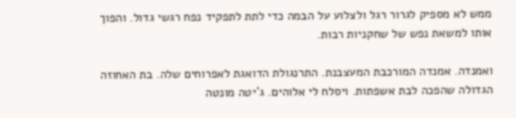ממש לא מספיק לגרור רגל ולצלוע על הבמה כדי לתת לתפקיד נפח רגשי גדול. והפוך אותו למשאת נפש של שחקניות רבות.

ואמנדה. אמנדה המורכבת המעצבנת. התרנגולת הדואגת לאפרוחים שלה. בת האחוזה הגדולה שהפכה לבת אשפתות. ויסלח לי אלוהים. ג'יטה מונטה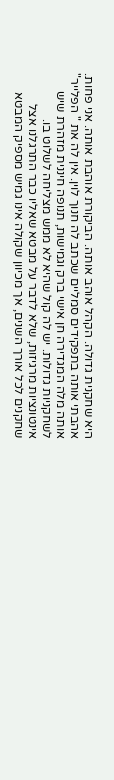היא שחקנית גדולה. הקהל אוהב אותה. הביקורת אוהבת אותה. אני פחות. אהבתי אותה בתפקידים סמליים שכתב לה חנוך לוין. אין לה את " הפלייר" אותה מלה המגדירה חן אישי ברק וגמישות, תנופה חיננית מזהרת שיש לשחקניות גדולות. יש לה קול שהיא לא ממש מצליחה לשלוט בו. אינטונציות מרגיזות, שלא לדבר על מבטא שאליו כבר התרגלנו אצל שחקנים לכל אורך השנים, אך מכיוון שקולה אינו גמיש מספיק המבטא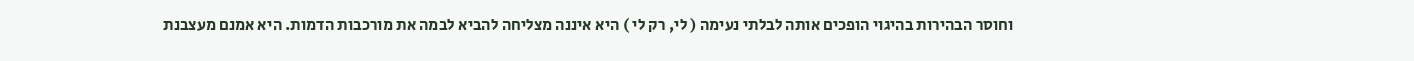וחוסר הבהירות בהיגוי הופכים אותה לבלתי נעימה ( לי, רק לי ) היא איננה מצליחה להביא לבמה את מורכבות הדמות. היא אמנם מעצבנת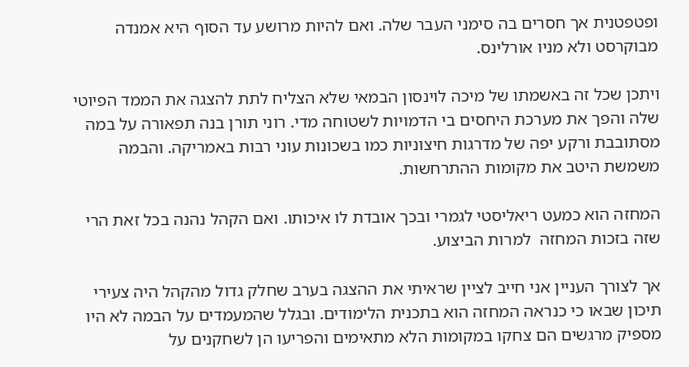ופטפטנית אך חסרים בה סימני העבר שלה. ואם להיות מרושע עד הסוף היא אמנדה מבוקרסט ולא מניו אורלינס.

ויתכן שכל זה באשמתו של מיכה לוינסון הבמאי שלא הצליח לתת להצגה את הממד הפיוטי שלה והפך את מערכת היחסים בי הדמויות לשטוחה מדי. רוני תורן בנה תפאורה על במה מסתובבת ורקע יפה של מדרגות חיצוניות כמו בשכונות עוני רבות באמריקה. והבמה משמשת היטב את מקומות ההתרחשות.

המחזה הוא כמעט ריאליסטי לגמרי ובכך אובדת לו איכותו. ואם הקהל נהנה בכל זאת הרי שזה בזכות המחזה  למרות הביצוע.

אך לצורך העניין אני חייב לציין שראיתי את ההצגה בערב שחלק גדול מהקהל היה צעירי תיכון שבאו כי כנראה המחזה הוא בתכנית הלימודים. ובגלל שהמעמדים על הבמה לא היו מספיק מרגשים הם צחקו במקומות הלא מתאימים והפריעו הן לשחקנים על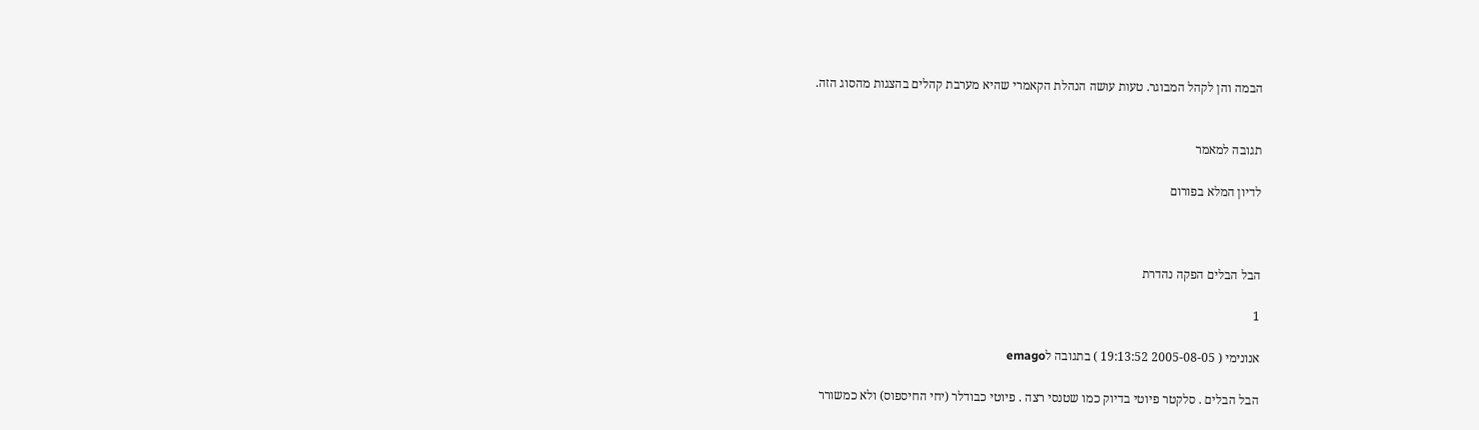הבמה והן לקהל המבוגר. טעות עושה הנהלת הקאמרי שהיא מערבת קהלים בהצגות מהסוג הזה.


תגובה למאמר

לדיון המלא בפורום



הבל הבלים הפקה נהדרת

1

אנונימי ( 2005-08-05 19:13:52 ) בתגובה לemago

הבל הבלים . סלקטר פיוטי בדיוק כמו שטנסי רצה . פיוטי כבודלר (יחי החיספוס) ולא כמשורר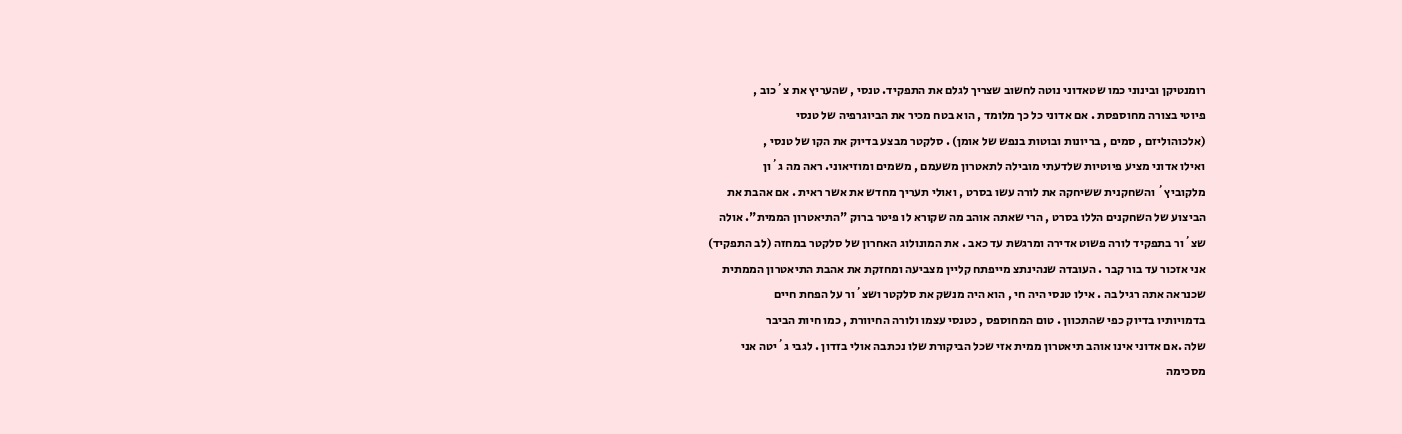רומנטיקן ובינוני כמו שטאדוני נוטה לחשוב שצריך לגלם את התפקיד. טנסי , שהעריץ את צ´כוב ,
פיוטי בצורה מחוספסת . אם אדוני כל כך מלומד , הוא בטח מכיר את הביוגרפיה של טנסי
(אלכוהוליזם , סמים , בריונות ובוטות בנפש של אומן) . סלקטר מבצע בדיוק את הקו של טנסי ,
ואילו אדוני מציע פיוטיות שלדעתי מובילה לתאטרון משעמם , משמים ומוזיאוני. ראה מה ג´ון
מלקוביץ´ והשחקנית ששיחקה את לורה עשו בסרט , ואולי תעריך מחדש את אשר ראית . אם אהבת את
הביצוע של השחקנים הללו בסרט , הרי שאתה אוהב מה שקורא לו פיטר ברוק "התיאטרון הממית". אולה
שצ´ור בתפקיד לורה פשוט אדירה ומרגשת עד כאב . את המונולוג האחרון של סלקטר במחזה (לב התפקיד)
אני אזכור עד בור קבר . העובדה שנהינתצ מייפתח קליין מצביעה ומחזקת את אהבת התיאטרון הממתית
שכנראה אתה רגיל בה . אילו טנסי היה חי , הוא היה מנשק את סלקטר ושצ´ור על הפחת חיים
בדמויותיו בדיוק כפי שהתכוון . טום המחוספס , כטנסי עצמו ולורה החיוורת , כמו חיות הביבר
שלה .אם אדוני אינו אוהב תיאטרון ממית אזי שכל הביקורת שלו נכתבה אולי בזדון . לגבי ג´יטה אני
מסכימה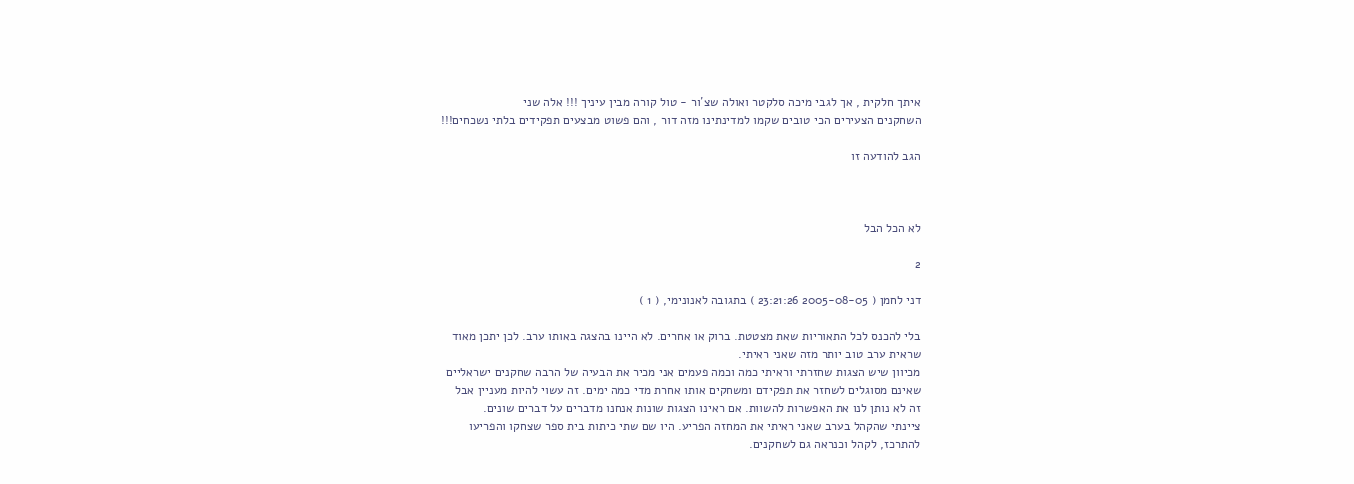איתך חלקית , אך לגבי מיכה סלקטר ואולה שצ´ור - טול קורה מבין עיניך !!! אלה שני
השחקנים הצעירים הכי טובים שקמו למדינתינו מזה דור , והם פשוט מבצעים תפקידים בלתי נשכחים!!!

הגב להודעה זו



לא הכל הבל

2

דני לחמן ( 2005-08-05 23:21:26 ) בתגובה לאנונימי, ( 1 )

בלי להכנס לכל התאוריות שאת מצטטת. ברוק או אחרים. לא היינו בהצגה באותו ערב. לכן יתכן מאוד
שראית ערב טוב יותר מזה שאני ראיתי.
מכיוון שיש הצגות שחזרתי וראיתי כמה וכמה פעמים אני מכיר את הבעיה של הרבה שחקנים ישראליים
שאינם מסוגלים לשחזר את תפקידם ומשחקים אותו אחרת מדי כמה ימים. זה עשוי להיות מעניין אבל
זה לא נותן לנו את האפשרות להשוות. אם ראינו הצגות שונות אנחנו מדברים על דברים שונים.
ציינתי שהקהל בערב שאני ראיתי את המחזה הפריע. היו שם שתי כיתות בית ספר שצחקו והפריעו
להתרכז, לקהל וכנראה גם לשחקנים.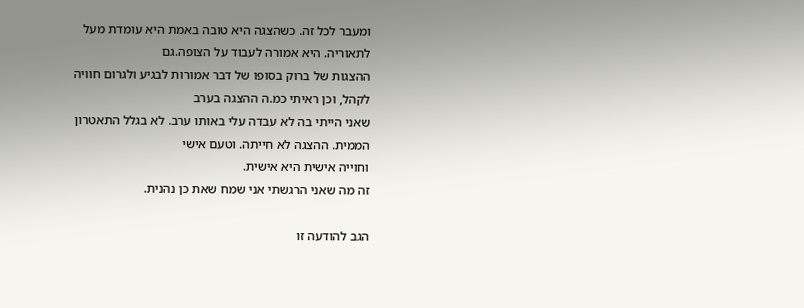ומעבר לכל זה. כשהצגה היא טובה באמת היא עומדת מעל לתאוריה. היא אמורה לעבוד על הצופה.גם
ההצגות של ברוק בסופו של דבר אמורות לבגיע ולגרום חוויה לקהל, וכן ראיתי כמ.ה ההצגה בערב
שאני הייתי בה לא עבדה עלי באותו ערב. לא בגלל התאטרון הממית. ההצגה לא חייתה. וטעם אישי
וחוייה אישית היא אישית.
זה מה שאני הרגשתי אני שמח שאת כן נהנית.

הגב להודעה זו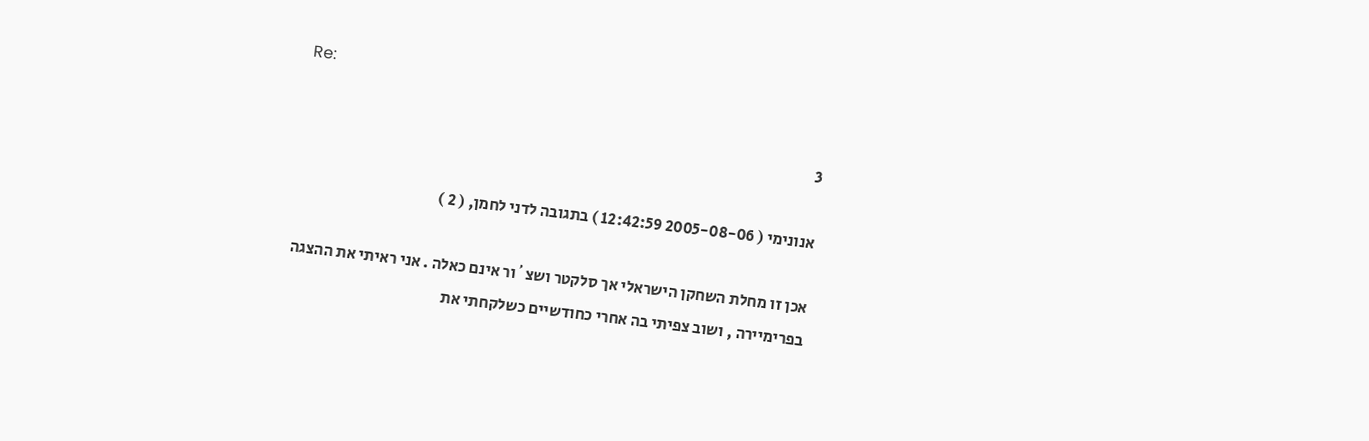Re:

3

אנונימי ( 2005-08-06 12:42:59 ) בתגובה לדני לחמן, ( 2 )

אכן זו מחלת השחקן הישראלי אך סלקטר ושצ´ור אינם כאלה . אני ראיתי את ההצגה
בפרימיירה , ושוב צפיתי בה אחרי כחודשיים כשלקחתי את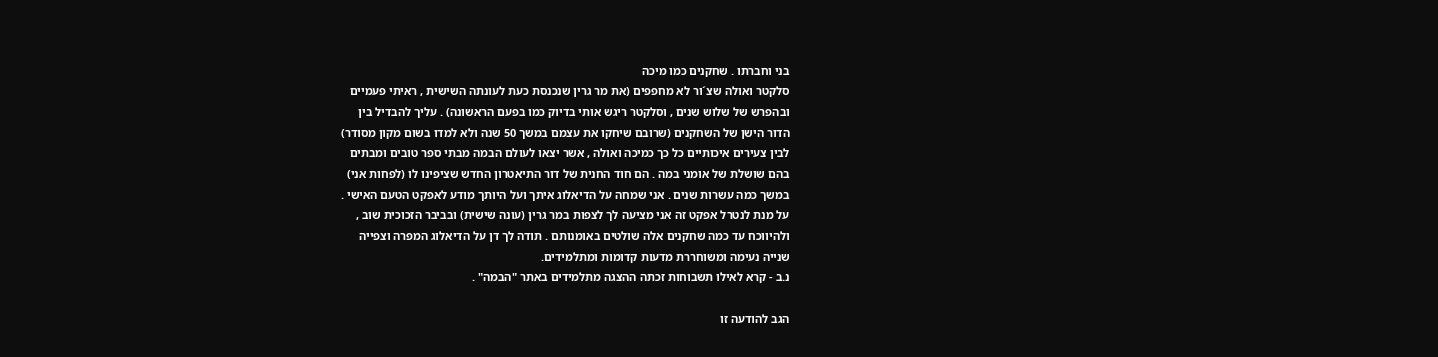בני וחברתו . שחקנים כמו מיכה
סלקטר ואולה שצ´ור לא מחפפים (את מר גרין שנכנסת כעת לעונתה השישית , ראיתי פעמיים
ובהפרש של שלוש שנים , וסלקטר ריגש אותי בדיוק כמו בפעם הראשונה) . עליך להבדיל בין
הדור הישן של השחקנים (שרובם שיחקו את עצמם במשך 50 שנה ולא למדו בשום מקון מסודר)
לבין צעירים איכותיים כל כך כמיכה ואולה , אשר יצאו לעולם הבמה מבתי ספר טובים ומבתים
בהם שושלת של אומני במה . הם חוד החנית של דור התיאטרון החדש שציפינו לו (לפחות אני)
במשך כמה עשרות שנים . אני שמחה על הדיאלוג איתך ועל היותך מודע לאפקט הטעם האישי .
על מנת לנטרל אפקט זה אני מציעה לך לצפות במר גרין (עונה שישית) ובביבר הזכוכית שוב ,
ולהיווכח עד כמה שחקנים אלה שולטים באומנותם . תודה לך דן על הדיאלוג המפרה וצפייה
שנייה נעימה ומשוחררת מדעות קדומות ומתלמידים.
נ.ב - קרא לאילו תשבוחות זכתה ההצגה מתלמידים באתר "הבמה" .

הגב להודעה זו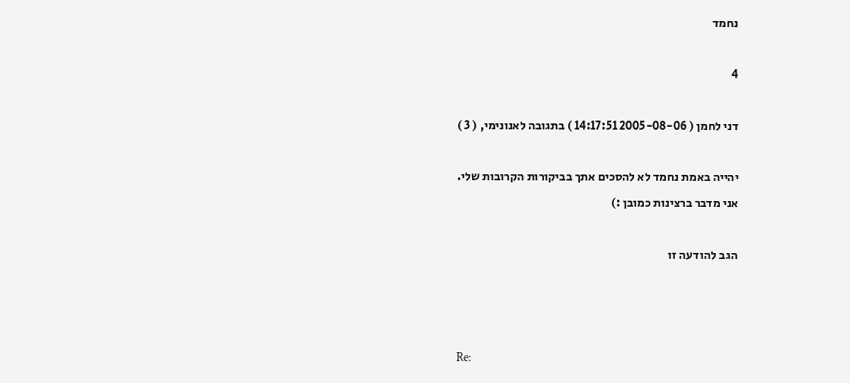נחמד

4

דני לחמן ( 2005-08-06 14:17:51 ) בתגובה לאנונימי, ( 3 )

יהייה באמת נחמד לא להסכים אתך בביקורות הקרובות שלי.
אני מדבר ברצינות כמובן :)

הגב להודעה זו



Re: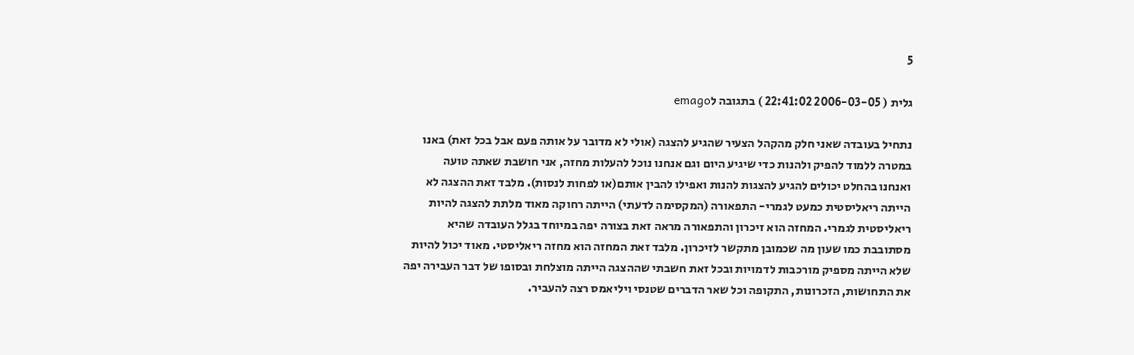5

גלית ( 2006-03-05 22:41:02 ) בתגובה לemago

נתחיל בעובדה שאני חלק מהקהל הצעיר שהגיע להצגה (אולי לא מדובר על אותה פעם אבל בכל זאת) באנו
במטרה ללמוד להפיק ולהנות כדי שיגיע היום וגם אנחנו נוכל להעלות מחזה, אני חושבת שאתה טועה
ואנחנו בהחלט יכולים להגיע להצגות להנות ואפילו להבין אותם(או לפחות לנסות). מלבד זאת ההצגה לא
הייתה ריאליסטית כמעט לגמרי- התפאורה (המקסימה לדעתי) הייתה רחוקה מאוד מלתת להצגה להיות
ריאליסטית לגמרי. המחזה הוא זיכרון והתפאורה מראה זאת בצורה יפה במיוחד בגלל העובדה שהיא
מסתובבת כמו שעון מה שכמובן מתקשר לזיכרון. מלבד זאת המחזה הוא מחזה ריאליסטי. מאוד יכול להיות
שלא הייתה מספיק מורכבות לדמויות ובכל זאת חשבתי שההצגה הייתה מוצלחת ובסופו של דבר העבירה יפה
את התחושות, הזכרונות, התקופה וכל שאר הדברים שטנסי ויליאמס רצה להעביר.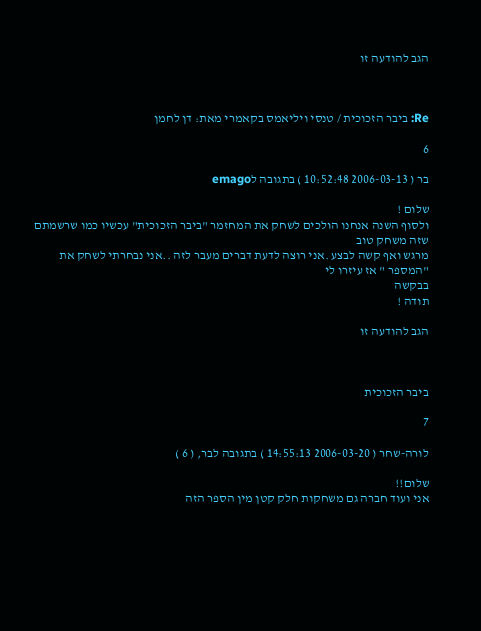הגב להודעה זו



Re: ביבר הזכוכית / טנסי ויליאמס בקאמרי מאת: דן לחמן

6

בר ( 2006-03-13 10:52:48 ) בתגובה לemago

שלום !
ולסוף השנה אנחנו הולכים לשחק את המחזמר "ביבר הזכוכית" עכשיו כמו שרשמתם שזה משחק טוב
מרגש ואף קשה לבצע .אני רוצה לדעת דברים מעבר לזה ..אני נבחרתי לשחק את "המספר " אז עיזרו לי
בבקשה
תודה !

הגב להודעה זו



ביבר הזכוכית

7

לורה-שחר ( 2006-03-20 14:55:13 ) בתגובה לבר, ( 6 )

שלום!!
אני ועוד חברה גם משחקות חלק קטן מין הספר הזה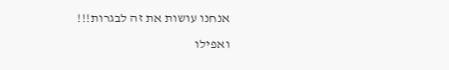אנחנו עושות את זה לבגרות!!!
ואפילו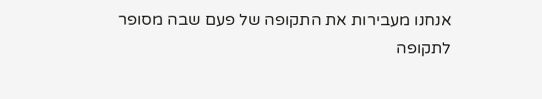אנחנו מעבירות את התקופה של פעם שבה מסופר לתקופה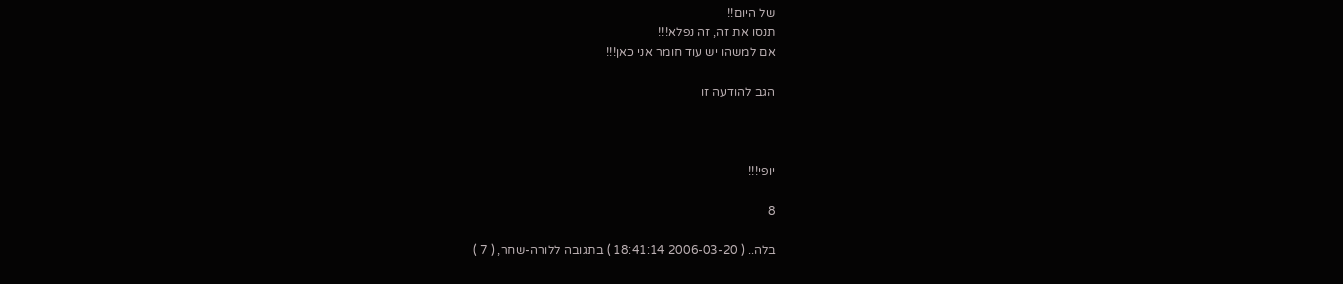של היום!!
תנסו את זה, זה נפלא!!!
אם למשהו יש עוד חומר אני כאן!!!

הגב להודעה זו



יופי!!!

8

בלה.. ( 2006-03-20 18:41:14 ) בתגובה ללורה-שחר, ( 7 )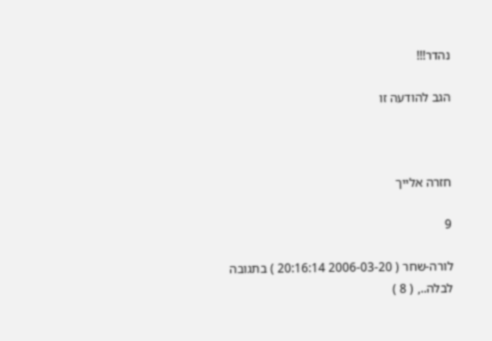נהדר!!!

הגב להודעה זו



חזרה אלייך

9

לורה-שחר ( 2006-03-20 20:16:14 ) בתגובה לבלה.., ( 8 )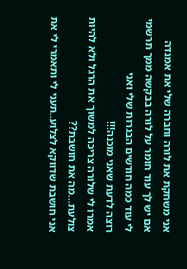אני משחקת את לורה וחברה שלי את אמנדה
אם יש לך עוד חומר על לורה בבקשה ממך תרשמי לי עוד כמה חודשים הבגרות שלי ואני
רוצה לדעת שאני מוכנה!!!
אמרו לי שלורה צריכה למשוך את הרגל ולא להיות צולעת...מה את חושבת??
אני חושבת שדווקא לצלוע..תעני לי ותאמרי לי את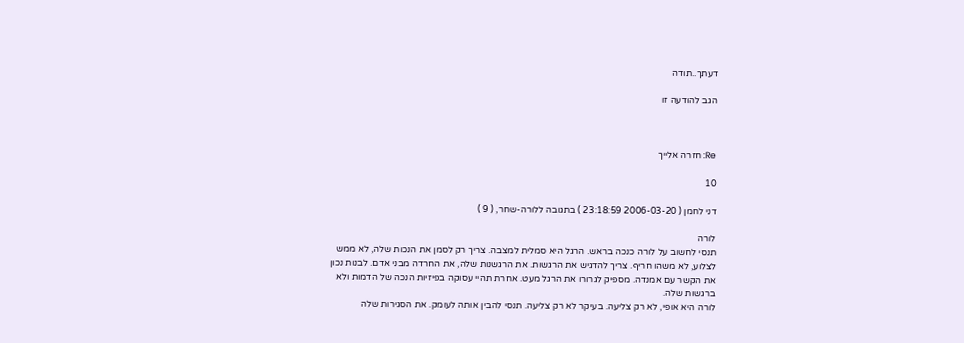דעתך..תודה

הגב להודעה זו



Re: חזרה אלייך

10

דני לחמן ( 2006-03-20 23:18:59 ) בתגובה ללורה-שחר, ( 9 )

לורה
תנסי לחשוב על לורה כנכה בראש. הרגל היא סמלית למצבה. צריך רק לסמן את הנכות שלה, לא ממש
לצלוע, לא משהו חריף. צריך להדגיש את הרגשות. את הרגשנות שלה, את החרדה מבני אדם. לבנות נכון
את הקשר עם אמנדה. מספיק לגרורו את הרגל מעט. אחרת תהיי עסוקה בפיזיות הנכה של הדמות ולא
ברגשות שלה.
לורה היא אופי, לא רק צליעה. בעיקר לא רק צליעה. תנסי להבין אותה לעומק. את הסגירות שלה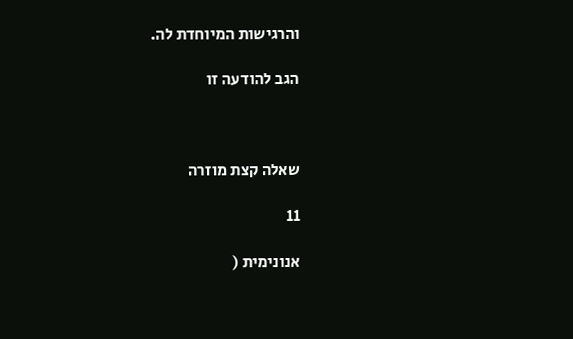והרגישות המיוחדת לה.

הגב להודעה זו



שאלה קצת מוזרה

11

אנונימית (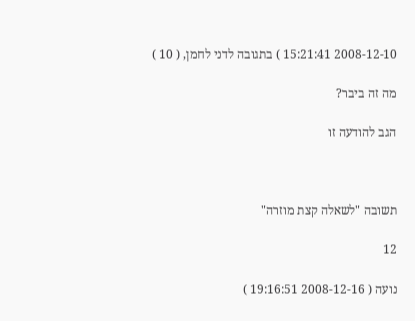2008-12-10 15:21:41 ) בתגובה לדני לחמן, ( 10 )

מה זה ביבר?

הגב להודעה זו



תשובה "לשאלה קצת מוזרה"

12

נועה ( 2008-12-16 19:16:51 )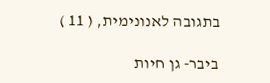בתגובה לאנונימית, ( 11 )

ביבר- גן חיות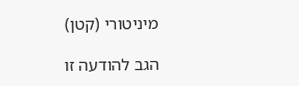מיניטורי (קטן)

הגב להודעה זו